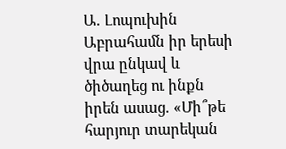Ա. Լոպուխին
Աբրահամն իր երեսի վրա ընկավ և ծիծաղեց ու ինքն իրեն ասաց. «Մի՞թե հարյուր տարեկան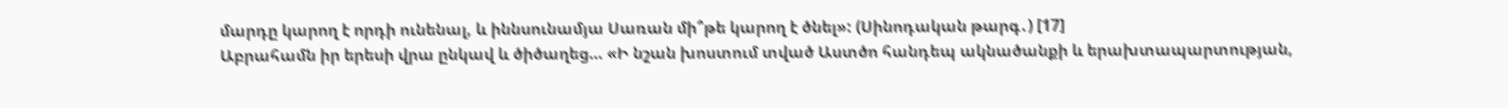մարդը կարող է որդի ունենալ, և իննսունամյա Սառան մի՞թե կարող է ծնել»: (Սինոդական թարգ․) [17]
Աբրահամն իր երեսի վրա ընկավ և ծիծաղեց… «Ի նշան խոստում տված Աստծո հանդեպ ակնածանքի և երախտապարտության,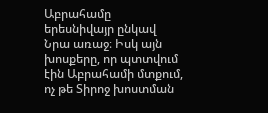Աբրահամը երեսնիվայր ընկավ Նրա առաջ։ Իսկ այն խոսքերը, որ պտտվում էին Աբրահամի մտքում, ոչ թե Տիրոջ խոստման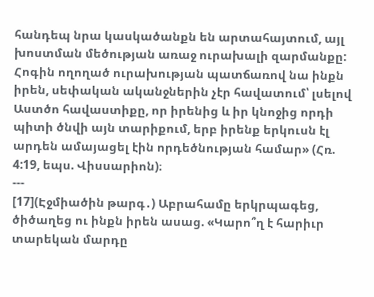հանդեպ նրա կասկածանքն են արտահայտում, այլ խոստման մեծության առաջ ուրախալի զարմանքը: Հոգին ողողած ուրախության պատճառով նա ինքն իրեն, սեփական ականջներին չէր հավատում՝ լսելով Աստծո հավաստիքը, որ իրենից և իր կնոջից որդի պիտի ծնվի այն տարիքում, երբ իրենք երկուսն էլ արդեն ամայացել էին որդեծնության համար» (Հռ. 4:19, եպս. Վիսսարիոն)։
---
[17](Էջմիածին թարգ․) Աբրահամը երկրպագեց, ծիծաղեց ու ինքն իրեն ասաց. «Կարո՞ղ է հարիւր տարեկան մարդը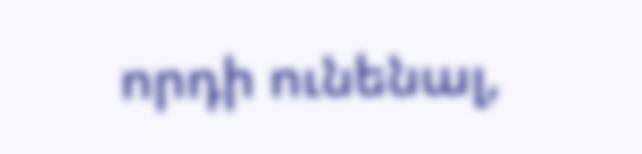որդի ունենալ,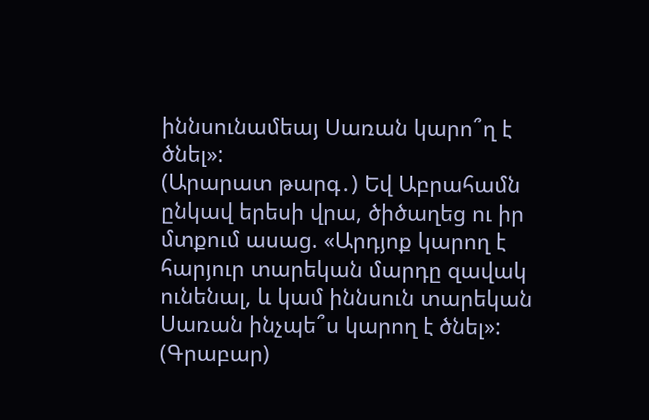իննսունամեայ Սառան կարո՞ղ է ծնել»:
(Արարատ թարգ․) Եվ Աբրահամն ընկավ երեսի վրա, ծիծաղեց ու իր մտքում ասաց. «Արդյոք կարող է հարյուր տարեկան մարդը զավակ ունենալ, և կամ իննսուն տարեկան Սառան ինչպե՞ս կարող է ծնել»:
(Գրաբար)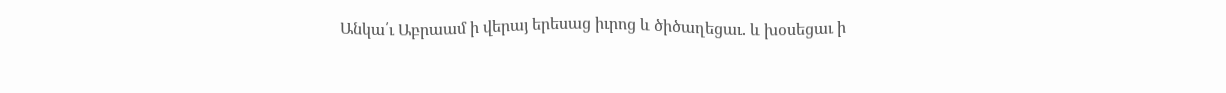Անկա՛ւ Աբրաամ ի վերայ երեսաց իւրոց և ծիծաղեցաւ. և խօսեցաւ ի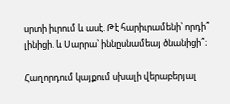սրտի իւրում և ասէ. Թէ հարիւրամենի՝ որդի՞ լինիցի. և Սարրա՝ իննըսնամեայ ծնանիցի՞։

Հաղորդում կայքում սխալի վերաբերյալ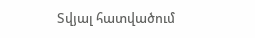Տվյալ հատվածում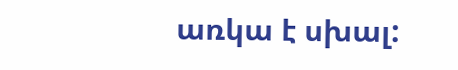առկա է սխալ: